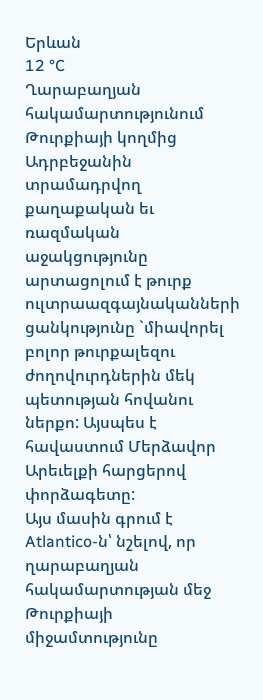Երևան
12 °C
Ղարաբաղյան հակամարտությունում Թուրքիայի կողմից Ադրբեջանին տրամադրվող քաղաքական եւ ռազմական աջակցությունը արտացոլում է թուրք ուլտրաազգայնականների ցանկությունը `միավորել բոլոր թուրքալեզու ժողովուրդներին մեկ պետության հովանու ներքո: Այսպես է հավաստում Մերձավոր Արեւելքի հարցերով փորձագետը:
Այս մասին գրում է Atlantico-ն՝ նշելով, որ ղարաբաղյան հակամարտության մեջ Թուրքիայի միջամտությունը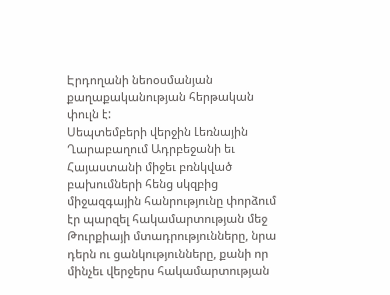Էրդողանի նեոօսմանյան քաղաքականության հերթական փուլն է:
Սեպտեմբերի վերջին Լեռնային Ղարաբաղում Ադրբեջանի եւ Հայաստանի միջեւ բռնկված բախումների հենց սկզբից միջազգային հանրությունը փորձում էր պարզել հակամարտության մեջ Թուրքիայի մտադրությունները, նրա դերն ու ցանկությունները, քանի որ մինչեւ վերջերս հակամարտության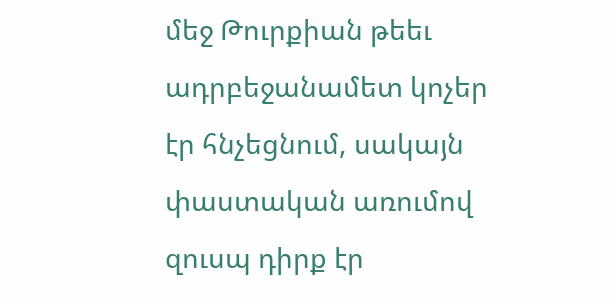մեջ Թուրքիան թեեւ ադրբեջանամետ կոչեր էր հնչեցնում, սակայն փաստական առումով զուսպ դիրք էր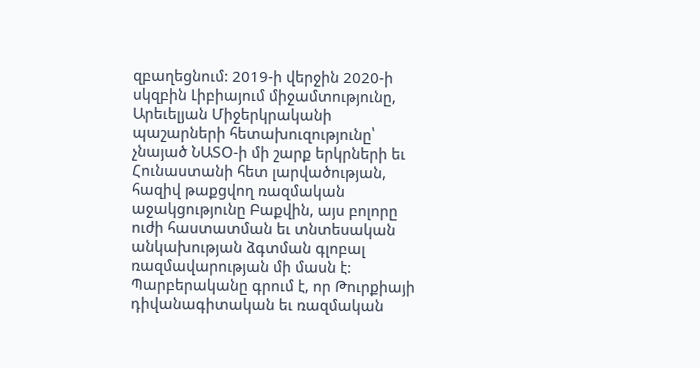զբաղեցնում: 2019-ի վերջին 2020-ի սկզբին Լիբիայում միջամտությունը, Արեւելյան Միջերկրականի պաշարների հետախուզությունը՝ չնայած ՆԱՏՕ-ի մի շարք երկրների եւ Հունաստանի հետ լարվածության, հազիվ թաքցվող ռազմական աջակցությունը Բաքվին, այս բոլորը ուժի հաստատման եւ տնտեսական անկախության ձգտման գլոբալ ռազմավարության մի մասն է:
Պարբերականը գրում է, որ Թուրքիայի դիվանագիտական եւ ռազմական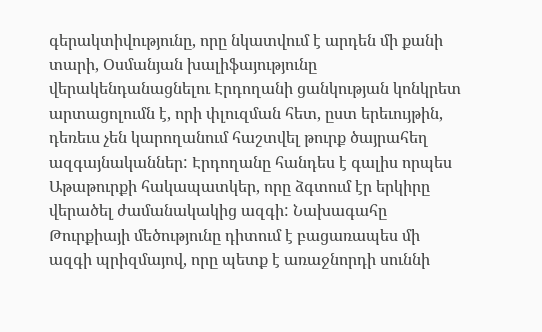գերակտիվությունը, որը նկատվում է արդեն մի քանի տարի, Օսմանյան խալիֆայությունը վերակենդանացնելու Էրդողանի ցանկության կոնկրետ արտացոլումն է, որի փլուզման հետ, ըստ երեւույթին, դեռեւս չեն կարողանում հաշտվել թուրք ծայրահեղ ազգայնականներ: Էրդողանը հանդես է գալիս որպես Աթաթուրքի հակապատկեր, որը ձգտում էր երկիրը վերածել ժամանակակից ազգի: Նախագահը Թուրքիայի մեծությունը դիտում է բացառապես մի ազգի պրիզմայով, որը պետք է առաջնորդի սուննի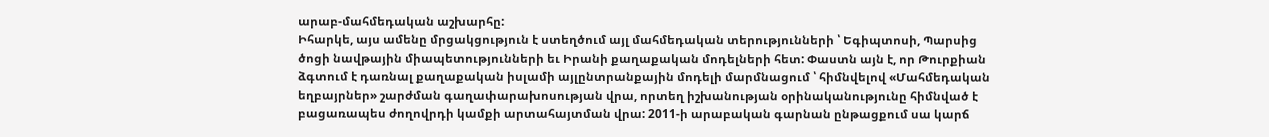արաբ-մահմեդական աշխարհը:
Իհարկե, այս ամենը մրցակցություն է ստեղծում այլ մահմեդական տերությունների ՝ Եգիպտոսի, Պարսից ծոցի նավթային միապետությունների եւ Իրանի քաղաքական մոդելների հետ: Փաստն այն է, որ Թուրքիան ձգտում է դառնալ քաղաքական իսլամի այլընտրանքային մոդելի մարմնացում ՝ հիմնվելով «Մահմեդական եղբայրներ» շարժման գաղափարախոսության վրա, որտեղ իշխանության օրինականությունը հիմնված է բացառապես ժողովրդի կամքի արտահայտման վրա: 2011-ի արաբական գարնան ընթացքում սա կարճ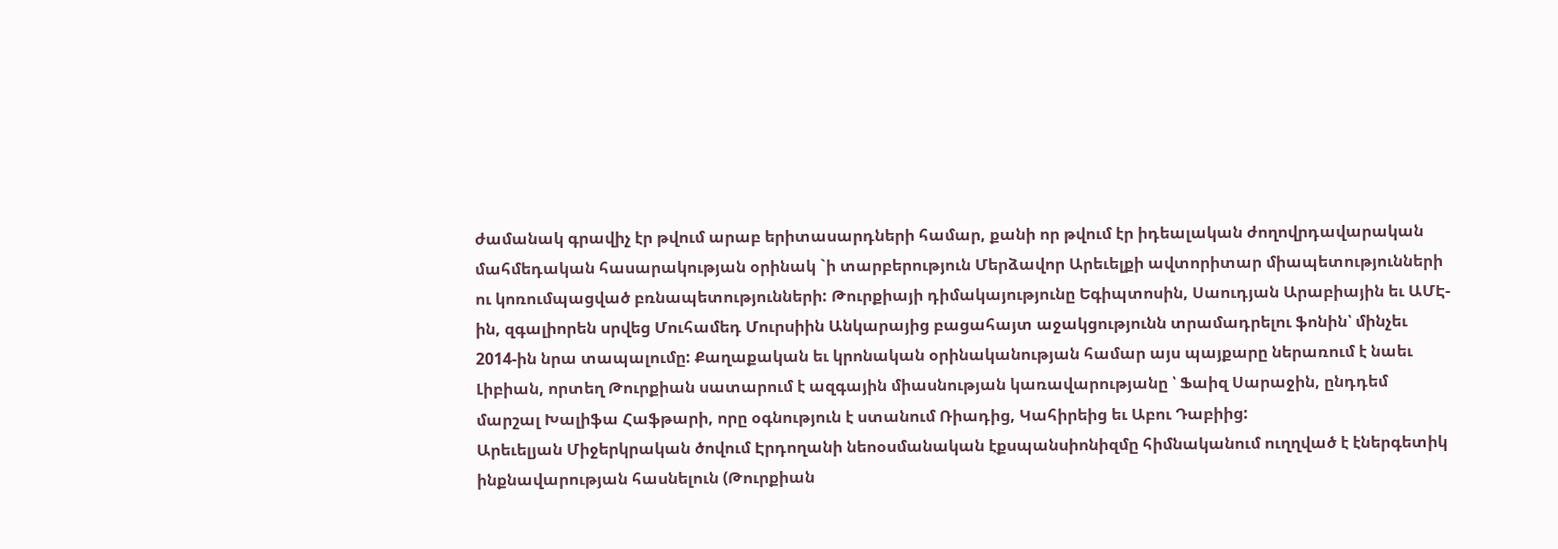ժամանակ գրավիչ էր թվում արաբ երիտասարդների համար, քանի որ թվում էր իդեալական ժողովրդավարական մահմեդական հասարակության օրինակ `ի տարբերություն Մերձավոր Արեւելքի ավտորիտար միապետությունների ու կոռումպացված բռնապետությունների: Թուրքիայի դիմակայությունը Եգիպտոսին, Սաուդյան Արաբիային եւ ԱՄԷ-ին, զգալիորեն սրվեց Մուհամեդ Մուրսիին Անկարայից բացահայտ աջակցությունն տրամադրելու ֆոնին՝ մինչեւ 2014-ին նրա տապալումը: Քաղաքական եւ կրոնական օրինականության համար այս պայքարը ներառում է նաեւ Լիբիան, որտեղ Թուրքիան սատարում է ազգային միասնության կառավարությանը ՝ Ֆաիզ Սարաջին, ընդդեմ մարշալ Խալիֆա Հաֆթարի, որը օգնություն է ստանում Ռիադից, Կահիրեից եւ Աբու Դաբիից:
Արեւելյան Միջերկրական ծովում Էրդողանի նեոօսմանական էքսպանսիոնիզմը հիմնականում ուղղված է էներգետիկ ինքնավարության հասնելուն (Թուրքիան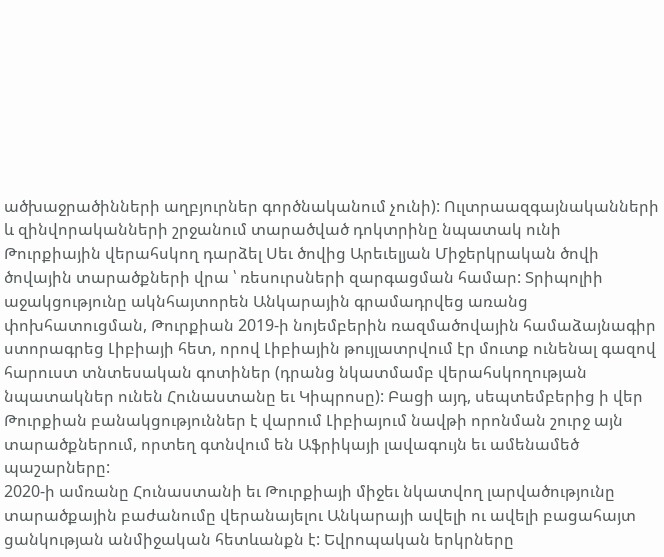ածխաջրածինների աղբյուրներ գործնականում չունի): Ուլտրաազգայնականների և զինվորականների շրջանում տարածված դոկտրինը նպատակ ունի Թուրքիային վերահսկող դարձել Սեւ ծովից Արեւելյան Միջերկրական ծովի ծովային տարածքների վրա ՝ ռեսուրսների զարգացման համար: Տրիպոլիի աջակցությունը ակնհայտորեն Անկարային գրամադրվեց առանց փոխհատուցման, Թուրքիան 2019-ի նոյեմբերին ռազմածովային համաձայնագիր ստորագրեց Լիբիայի հետ, որով Լիբիային թույլատրվում էր մուտք ունենալ գազով հարուստ տնտեսական գոտիներ (դրանց նկատմամբ վերահսկողության նպատակներ ունեն Հունաստանը եւ Կիպրոսը): Բացի այդ, սեպտեմբերից ի վեր Թուրքիան բանակցություններ է վարում Լիբիայում նավթի որոնման շուրջ այն տարածքներում, որտեղ գտնվում են Աֆրիկայի լավագույն եւ ամենամեծ պաշարները:
2020-ի ամռանը Հունաստանի եւ Թուրքիայի միջեւ նկատվող լարվածությունը տարածքային բաժանումը վերանայելու Անկարայի ավելի ու ավելի բացահայտ ցանկության անմիջական հետևանքն է: Եվրոպական երկրները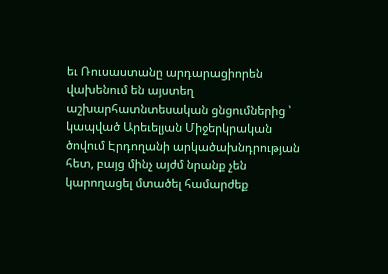եւ Ռուսաստանը արդարացիորեն վախենում են այստեղ աշխարհատնտեսական ցնցումներից ՝ կապված Արեւելյան Միջերկրական ծովում Էրդողանի արկածախնդրության հետ, բայց մինչ այժմ նրանք չեն կարողացել մտածել համարժեք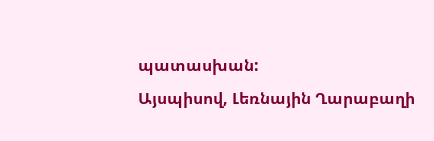պատասխան:
Այսպիսով, Լեռնային Ղարաբաղի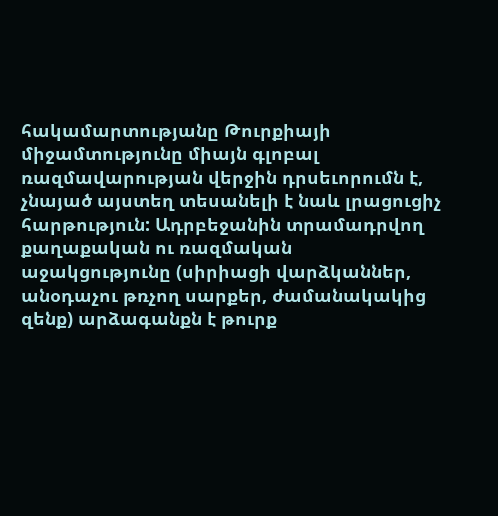հակամարտությանը Թուրքիայի միջամտությունը միայն գլոբալ ռազմավարության վերջին դրսեւորումն է, չնայած այստեղ տեսանելի է նաև լրացուցիչ հարթություն: Ադրբեջանին տրամադրվող քաղաքական ու ռազմական աջակցությունը (սիրիացի վարձկաններ, անօդաչու թռչող սարքեր, ժամանակակից զենք) արձագանքն է թուրք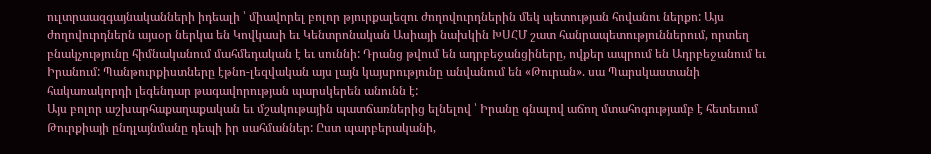ուլտրաազգայնականների իդեալի ՝ միավորել բոլոր թյուրքալեզու ժողովուրդներին մեկ պետության հովանու ներքո: Այս ժողովուրդներն այսօր ներկա են Կովկասի եւ Կենտրոնական Ասիայի նախկին ԽՍՀՄ շատ հանրապետություններում, որտեղ բնակչությունը հիմնականում մահմեդական է եւ սուննի: Դրանց թվում են ադրբեջանցիները, ովքեր ապրում են Ադրբեջանում եւ Իրանում: Պանթուրքիստները էթնո-լեզվական այս լայն կայսրությունը անվանում են «Թուրան». սա Պարսկաստանի հակառակորդի լեգենդար թագավորության պարսկերեն անունն է:
Այս բոլոր աշխարհաքաղաքական եւ մշակութային պատճառներից ելնելով ՝ Իրանը գնալով աճող մտահոգությամբ է հետեւում Թուրքիայի ընդլայնմանը դեպի իր սահմաններ: Ըստ պարբերականի,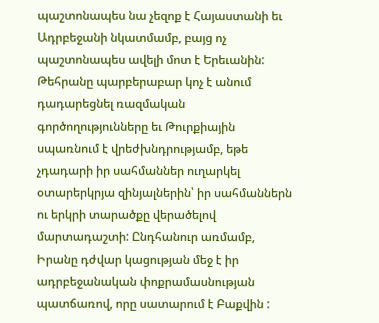պաշտոնապես նա չեզոք է Հայաստանի եւ Ադրբեջանի նկատմամբ, բայց ոչ պաշտոնապես ավելի մոտ է Երեւանին: Թեհրանը պարբերաբար կոչ է անում դադարեցնել ռազմական գործողությունները եւ Թուրքիային սպառնում է վրեժխնդրությամբ, եթե չդադարի իր սահմաններ ուղարկել օտարերկրյա զինյալներին՝ իր սահմաններն ու երկրի տարածքը վերածելով մարտադաշտի: Ընդհանուր առմամբ, Իրանը դժվար կացության մեջ է իր ադրբեջանական փոքրամասնության պատճառով, որը սատարում է Բաքվին :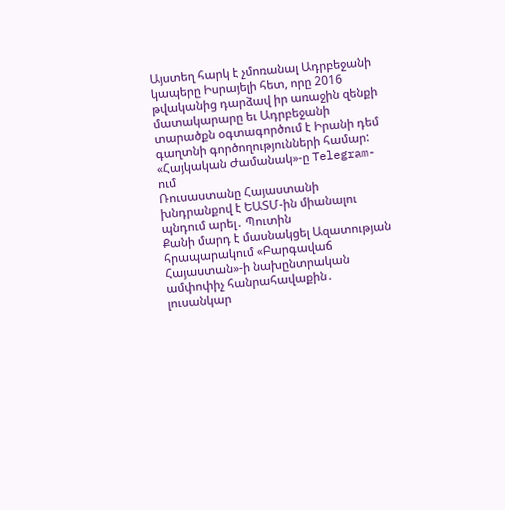Այստեղ հարկ է չմոռանալ Ադրբեջանի կապերը Իսրայելի հետ, որը 2016 թվականից դարձավ իր առաջին զենքի մատակարարը եւ Ադրբեջանի տարածքն օգտագործում է Իրանի դեմ գաղտնի գործողությունների համար:
«Հայկական Ժամանակ»-ը Telegram-ում
Ռուսաստանը Հայաստանի խնդրանքով է ԵԱՏՄ-ին միանալու պնդում արել․ Պուտին
Քանի մարդ է մասնակցել Ազատության հրապարակում «Բարգավաճ Հայաստան»-ի նախընտրական ամփոփիչ հանրահավաքին․ լուսանկար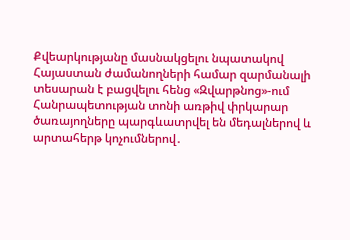Քվեարկությանը մասնակցելու նպատակով Հայաստան ժամանողների համար զարմանալի տեսարան է բացվելու հենց «Զվարթնոց»-ում
Հանրապետության տոնի առթիվ փրկարար ծառայողները պարգևատրվել են մեդալներով և արտահերթ կոչումներով․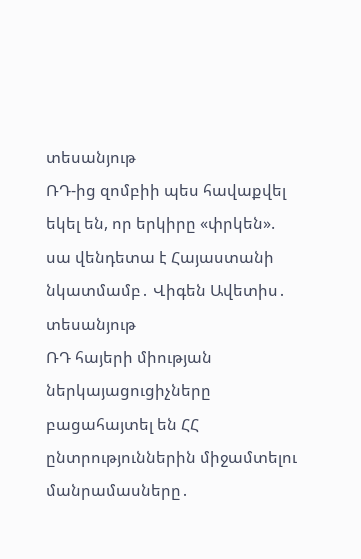տեսանյութ
ՌԴ-ից զոմբիի պես հավաքվել եկել են, որ երկիրը «փրկեն». սա վենդետա է Հայաստանի նկատմամբ․ Վիգեն Ավետիս․ տեսանյութ
ՌԴ հայերի միության ներկայացուցիչները բացահայտել են ՀՀ ընտրություններին միջամտելու մանրամասները․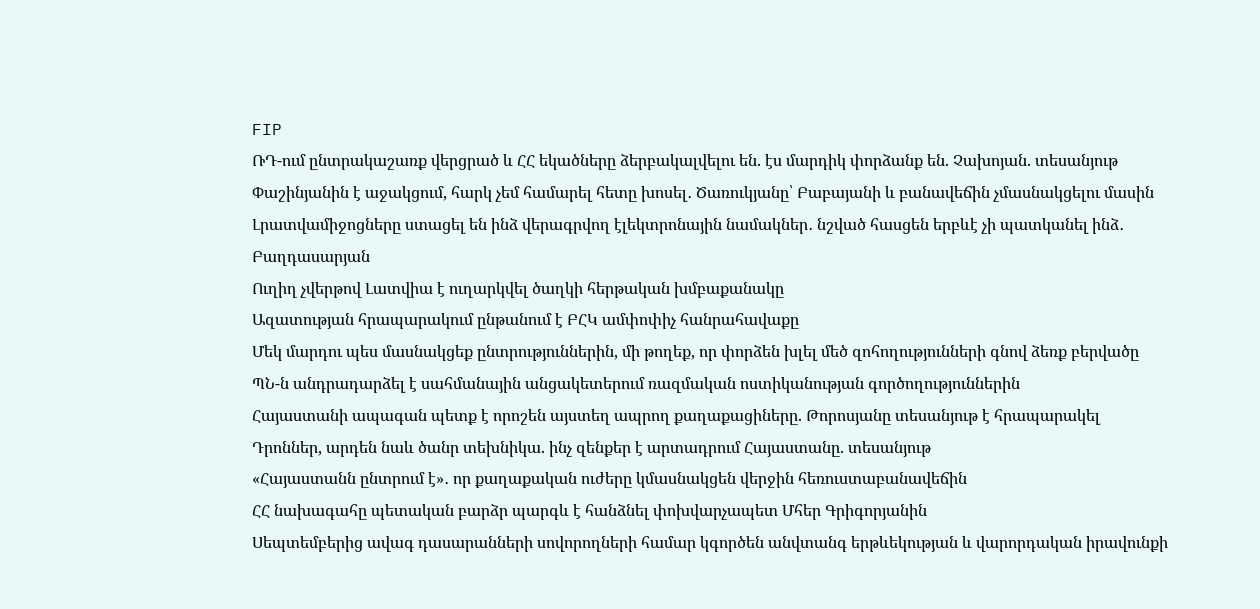FIP
ՌԴ-ում ընտրակաշառք վերցրած և ՀՀ եկածները ձերբակալվելու են. էս մարդիկ փորձանք են. Չախոյան. տեսանյութ
Փաշինյանին է աջակցում, հարկ չեմ համարել հետը խոսել․ Ծառուկյանը՝ Բաբայանի և բանավեճին չմասնակցելու մասին
Լրատվամիջոցները ստացել են ինձ վերագրվող էլեկտրոնային նամակներ․ նշված հասցեն երբևէ չի պատկանել ինձ․ Բաղդասարյան
Ուղիղ չվերթով Լատվիա է ուղարկվել ծաղկի հերթական խմբաքանակը
Ազատության հրապարակում ընթանում է ԲՀԿ ամփոփիչ հանրահավաքը
Մեկ մարդու պես մասնակցեք ընտրություններին, մի թողեք, որ փորձեն խլել մեծ զոհողությունների գնով ձեռք բերվածը
ՊՆ-ն անդրադարձել է սահմանային անցակետերում ռազմական ոստիկանության գործողություններին
Հայաստանի ապագան պետք է որոշեն այստեղ ապրող քաղաքացիները. Թորոսյանը տեսանյութ է հրապարակել
Դրոններ, արդեն նաև ծանր տեխնիկա. ինչ զենքեր է արտադրում Հայաստանը. տեսանյութ
«Հայաստանն ընտրում է»․ որ քաղաքական ուժերը կմասնակցեն վերջին հեռուստաբանավեճին
ՀՀ նախագահը պետական բարձր պարգև է հանձնել փոխվարչապետ Մհեր Գրիգորյանին
Սեպտեմբերից ավագ դասարանների սովորողների համար կգործեն անվտանգ երթևեկության և վարորդական իրավունքի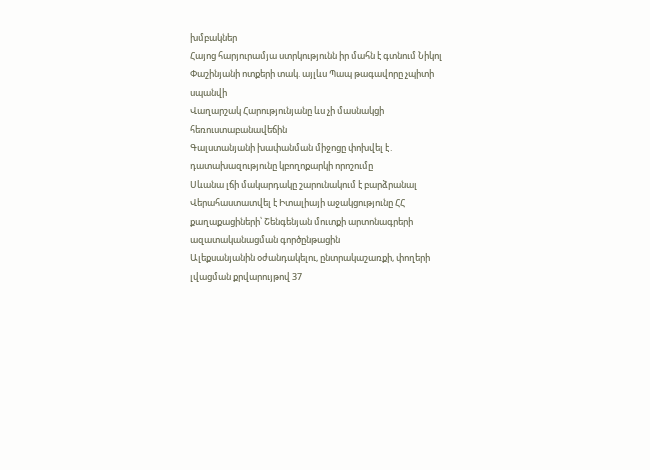խմբակներ
Հայոց հարյուրամյա ստրկությունն իր մահն է գտնում Նիկոլ Փաշինյանի ոտքերի տակ. այլևս Պապ թագավորը չպիտի սպանվի
Վաղարշակ Հարությունյանը ևս չի մասնակցի հեռուստաբանավեճին
Գալստանյանի խափանման միջոցը փոխվել է․ դատախազությունը կբողոքարկի որոշումը
Սևանա լճի մակարդակը շարունակում է բարձրանալ
Վերահաստատվել է Իտալիայի աջակցությունը ՀՀ քաղաքացիների՝ Շենգենյան մուտքի արտոնագրերի ազատականացման գործընթացին
Ալեքսանյանին օժանդակելու, ընտրակաշառքի, փողերի լվացման քրվարույթով 37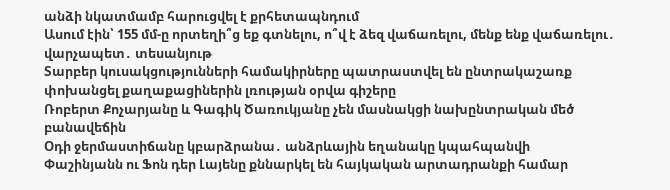անձի նկատմամբ հարուցվել է քրհետապնդում
Ասում էին՝ 155 մմ-ը որտեղի՞ց եք գտնելու, ո՞վ է ձեզ վաճառելու, մենք ենք վաճառելու․ վարչապետ․ տեսանյութ
Տարբեր կուսակցությունների համակիրները պատրաստվել են ընտրակաշառք փոխանցել քաղաքացիներին լռության օրվա գիշերը
Ռոբերտ Քոչարյանը և Գագիկ Ծառուկյանը չեն մասնակցի նախընտրական մեծ բանավեճին
Օդի ջերմաստիճանը կբարձրանա․ անձրևային եղանակը կպահպանվի
Փաշինյանն ու Ֆոն դեր Լայենը քննարկել են հայկական արտադրանքի համար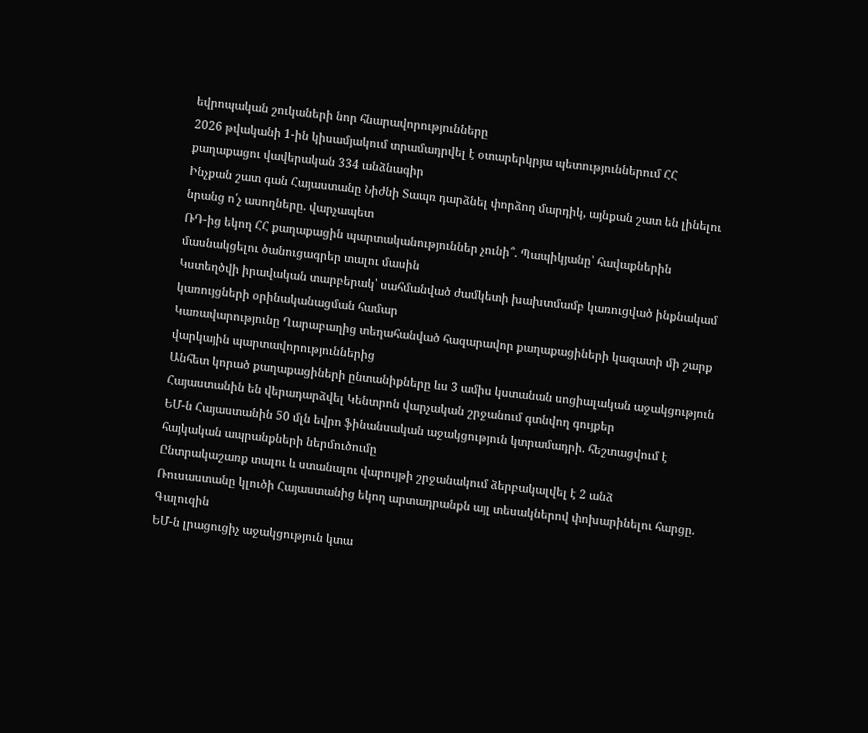եվրոպական շուկաների նոր հնարավորությունները
2026 թվականի 1-ին կիսամյակում տրամադրվել է օտարերկրյա պետություններում ՀՀ քաղաքացու վավերական 334 անձնագիր
Ինչքան շատ գան Հայաստանը Նիժնի Տապռ դարձնել փորձող մարդիկ, այնքան շատ են լինելու նրանց ո՛չ ասողները. վարչապետ
ՌԴ-ից եկող ՀՀ քաղաքացին պարտականություններ չունի՞. Պապիկյանը՝ հավաքներին մասնակցելու ծանուցագրեր տալու մասին
Կստեղծվի իրավական տարբերակ՝ սահմանված ժամկետի խախտմամբ կառուցված ինքնակամ կառույցների օրինականացման համար
Կառավարությունը Ղարաբաղից տեղահանված հազարավոր քաղաքացիների կազատի մի շարք վարկային պարտավորություններից
Անհետ կորած քաղաքացիների ընտանիքները ևս 3 ամիս կստանան սոցիալական աջակցություն
Հայաստանին են վերադարձվել Կենտրոն վարչական շրջանում գտնվող գույքեր
ԵՄ-ն Հայաստանին 50 մլն եվրո ֆինանսական աջակցություն կտրամադրի. հեշտացվում է հայկական ապրանքների ներմուծումը
Ընտրակաշառք տալու և ստանալու վարույթի շրջանակում ձերբակալվել է 2 անձ
Ռուսաստանը կլուծի Հայաստանից եկող արտադրանքն այլ տեսակներով փոխարինելու հարցը. Գալուզին
ԵՄ-ն լրացուցիչ աջակցություն կտա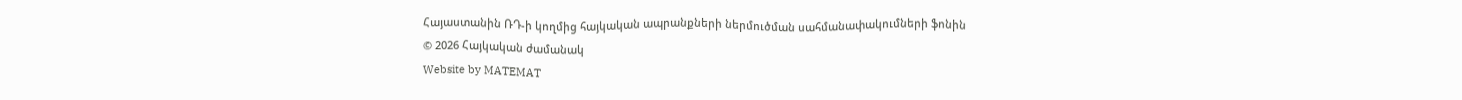Հայաստանին ՌԴ-ի կողմից հայկական ապրանքների ներմուծման սահմանափակումների ֆոնին
© 2026 Հայկական ժամանակ
Website by MATEMAT